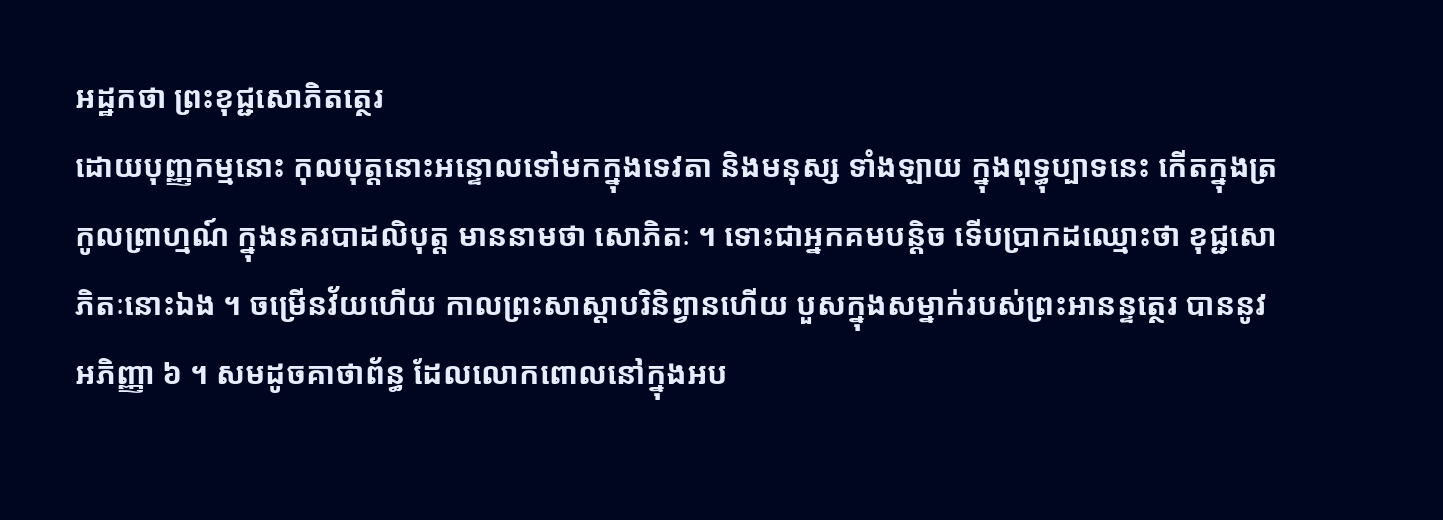អដ្ឋកថា ព្រះខុជ្ជសោភិតត្ថេរ
ដោយបុញ្ញកម្មនោះ កុលបុត្តនោះអន្ទោលទៅមកក្នុងទេវតា និងមនុស្ស ទាំងឡាយ ក្នុងពុទ្ធុប្បាទនេះ កើតក្នុងត្រកូលព្រាហ្មណ៍ ក្នុងនគរបាដលិបុត្ត មាននាមថា សោភិតៈ ។ ទោះជាអ្នកគមបន្តិច ទើបប្រាកដឈ្មោះថា ខុជ្ជសោភិតៈនោះឯង ។ ចម្រើនវ័យហើយ កាលព្រះសាស្តាបរិនិព្វានហើយ បួសក្នុងសម្នាក់របស់ព្រះអានន្ទត្ថេរ បាននូវអភិញ្ញា ៦ ។ សមដូចគាថាព័ន្ធ ដែលលោកពោលនៅក្នុងអប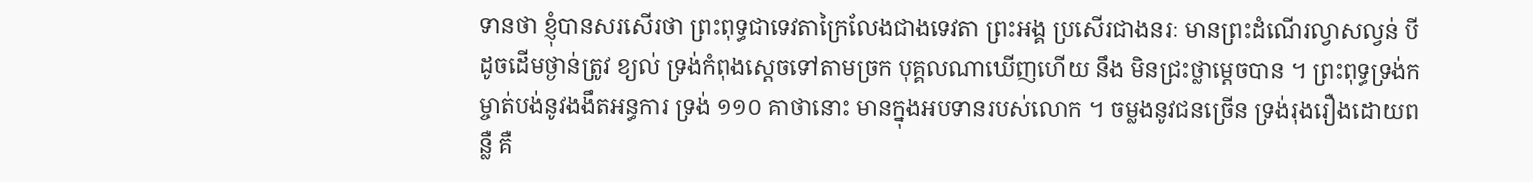ទានថា ខ្ញុំបានសរសើរថា ព្រះពុទ្ធជាទេវតាក្រៃលែងជាងទេវតា ព្រះអង្គ ប្រសើរជាងនរៈ មានព្រះដំណើរល្វាសល្វន់ បីដូចដើមថ្ងាន់ត្រូវ ខ្យល់ ទ្រង់កំពុងស្តេចទៅតាមច្រក បុគ្គលណាឃើញហើយ នឹង មិនជ្រះថ្លាម្តេចបាន ។ ព្រះពុទ្ធទ្រង់កម្ចាត់បង់នូវងងឹតអន្ធការ ទ្រង់ ១១០ គាថានោះ មានក្នុងអបទានរបស់លោក ។ ចម្លងនូវជនច្រើន ទ្រង់រុងរឿងដោយពន្លឺ គឺ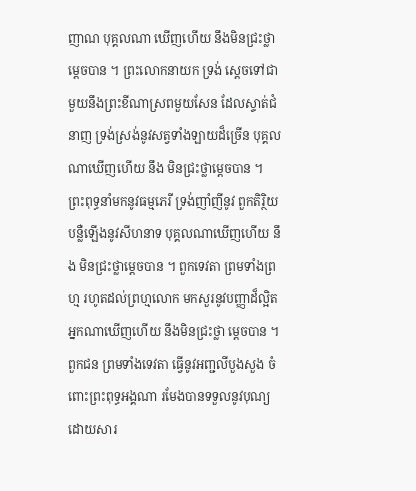ញាណ បុគ្គលណា ឃើញហើយ នឹងមិនជ្រះថ្លាម្តេចបាន ។ ព្រះលោកនាយក ទ្រង់ ស្តេចទៅជាមួយនឹងព្រះខីណាស្រពមួយសែន ដែលស្ទាត់ជំនាញ ទ្រង់ស្រង់នូវសត្វទាំងឡាយដ៏ច្រើន បុគ្គលណាឃើញហើយ នឹង មិនជ្រះថ្លាម្តេចបាន ។ ព្រះពុទ្ធនាំមកនូវធម្មភេរី ទ្រង់ញាំញីនូវ ពួកតិរ្ថិយ បន្លឺឡើងនូវសីហនាទ បុគ្គលណាឃើញហើយ នឹង មិនជ្រះថ្លាម្តេចបាន ។ ពួកទេវតា ព្រមទាំងព្រហ្ម រហូតដល់ព្រហ្មលោក មកសួរនូវបញ្ញាដ៏ល្អិត អ្នកណាឃើញហើយ នឹងមិនជ្រះថ្លា ម្តេចបាន ។ ពួកជន ព្រមទាំងទេវតា ធ្វើនូវអញ្ជលីបួងសួង ចំពោះព្រះពុទ្ធអង្គណា រមែងបានទទួលនូវបុណ្យដោយសារ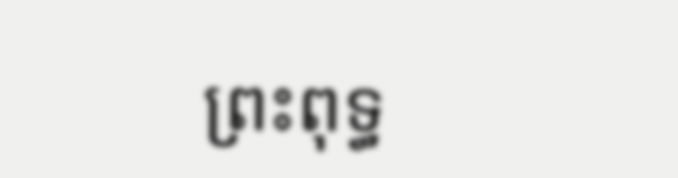ព្រះពុទ្ធ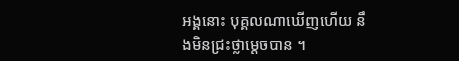អង្គនោះ បុគ្គលណាឃើញហើយ នឹងមិនជ្រះថ្លាម្តេចបាន ។